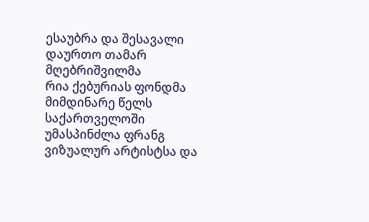ესაუბრა და შესავალი დაურთო თამარ მღებრიშვილმა
რია ქებურიას ფონდმა მიმდინარე წელს საქართველოში უმასპინძლა ფრანგ ვიზუალურ არტისტსა და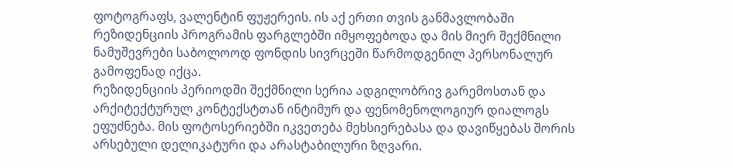ფოტოგრაფს, ვალენტინ ფუჟერეის. ის აქ ერთი თვის განმავლობაში რეზიდენციის პროგრამის ფარგლებში იმყოფებოდა და მის მიერ შექმნილი ნამუშევრები საბოლოოდ ფონდის სივრცეში წარმოდგენილ პერსონალურ გამოფენად იქცა.
რეზიდენციის პერიოდში შექმნილი სერია ადგილობრივ გარემოსთან და არქიტექტურულ კონტექსტთან ინტიმურ და ფენომენოლოგიურ დიალოგს ეფუძნება. მის ფოტოსერიებში იკვეთება მეხსიერებასა და დავიწყებას შორის არსებული დელიკატური და არასტაბილური ზღვარი.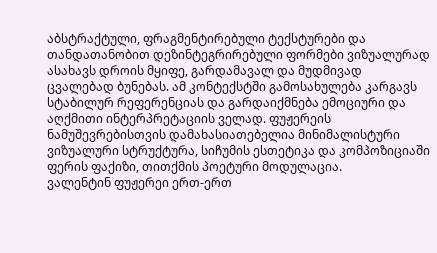აბსტრაქტული, ფრაგმენტირებული ტექსტურები და თანდათანობით დეზინტეგრირებული ფორმები ვიზუალურად ასახავს დროის მყიფე, გარდამავალ და მუდმივად ცვალებად ბუნებას. ამ კონტექსტში გამოსახულება კარგავს სტაბილურ რეფერენციას და გარდაიქმნება ემოციური და აღქმითი ინტერპრეტაციის ველად. ფუჟერეის ნამუშევრებისთვის დამახასიათებელია მინიმალისტური ვიზუალური სტრუქტურა, სიჩუმის ესთეტიკა და კომპოზიციაში ფერის ფაქიზი, თითქმის პოეტური მოდულაცია.
ვალენტინ ფუჟერეი ერთ-ერთ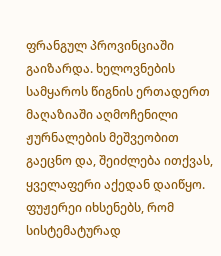ფრანგულ პროვინციაში გაიზარდა. ხელოვნების სამყაროს წიგნის ერთადერთ მაღაზიაში აღმოჩენილი ჟურნალების მეშვეობით გაეცნო და, შეიძლება ითქვას, ყველაფერი აქედან დაიწყო. ფუჟერეი იხსენებს, რომ სისტემატურად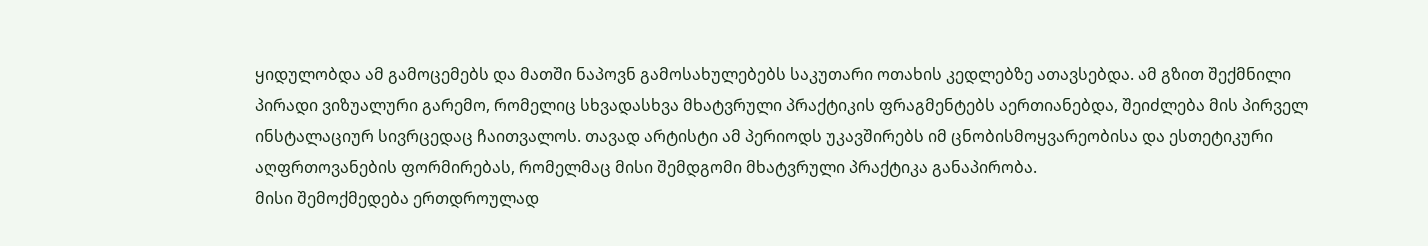ყიდულობდა ამ გამოცემებს და მათში ნაპოვნ გამოსახულებებს საკუთარი ოთახის კედლებზე ათავსებდა. ამ გზით შექმნილი პირადი ვიზუალური გარემო, რომელიც სხვადასხვა მხატვრული პრაქტიკის ფრაგმენტებს აერთიანებდა, შეიძლება მის პირველ ინსტალაციურ სივრცედაც ჩაითვალოს. თავად არტისტი ამ პერიოდს უკავშირებს იმ ცნობისმოყვარეობისა და ესთეტიკური აღფრთოვანების ფორმირებას, რომელმაც მისი შემდგომი მხატვრული პრაქტიკა განაპირობა.
მისი შემოქმედება ერთდროულად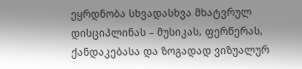ეყრდნობა სხვადასხვა მხატვრულ დისციპლინას – მუსიკას, ფერწერას, ქანდაკებასა და ზოგადად ვიზუალურ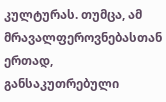კულტურას. თუმცა, ამ მრავალფეროვნებასთან ერთად, განსაკუთრებული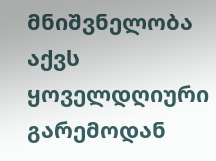მნიშვნელობა აქვს ყოველდღიური გარემოდან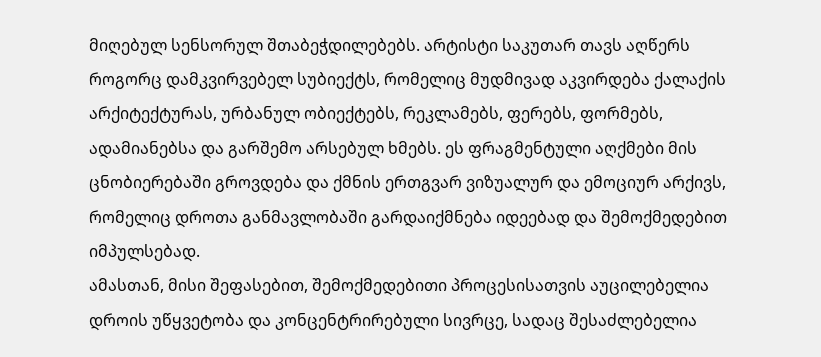მიღებულ სენსორულ შთაბეჭდილებებს. არტისტი საკუთარ თავს აღწერს როგორც დამკვირვებელ სუბიექტს, რომელიც მუდმივად აკვირდება ქალაქის არქიტექტურას, ურბანულ ობიექტებს, რეკლამებს, ფერებს, ფორმებს, ადამიანებსა და გარშემო არსებულ ხმებს. ეს ფრაგმენტული აღქმები მის ცნობიერებაში გროვდება და ქმნის ერთგვარ ვიზუალურ და ემოციურ არქივს, რომელიც დროთა განმავლობაში გარდაიქმნება იდეებად და შემოქმედებით იმპულსებად.
ამასთან, მისი შეფასებით, შემოქმედებითი პროცესისათვის აუცილებელია დროის უწყვეტობა და კონცენტრირებული სივრცე, სადაც შესაძლებელია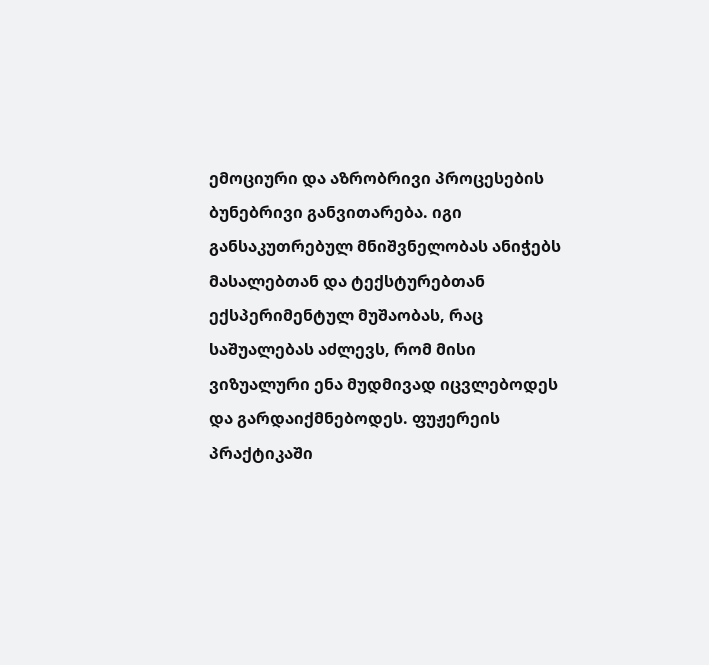ემოციური და აზრობრივი პროცესების ბუნებრივი განვითარება. იგი განსაკუთრებულ მნიშვნელობას ანიჭებს მასალებთან და ტექსტურებთან ექსპერიმენტულ მუშაობას, რაც საშუალებას აძლევს, რომ მისი ვიზუალური ენა მუდმივად იცვლებოდეს და გარდაიქმნებოდეს. ფუჟერეის პრაქტიკაში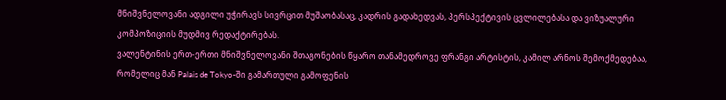მნიშვნელოვანი ადგილი უჭირავს სივრცით მუშაობასაც, კადრის გადახედვას, პერსპექტივის ცვლილებასა და ვიზუალური კომპოზიციის მუდმივ რედაქტირებას.
ვალენტინის ერთ-ერთი მნიშვნელოვანი შთაგონების წყარო თანამედროვე ფრანგი არტისტის, კამილ არნოს შემოქმედებაა, რომელიც მან Palais de Tokyo-ში გამართული გამოფენის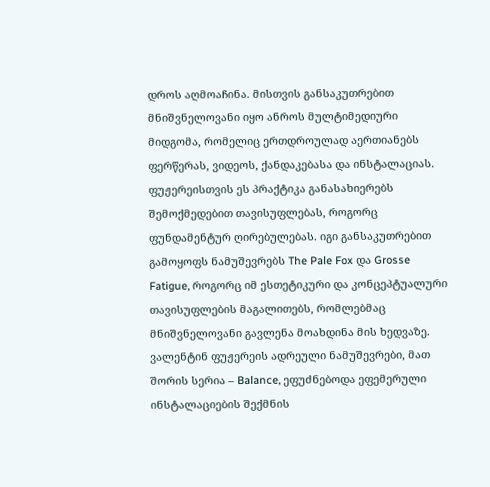დროს აღმოაჩინა. მისთვის განსაკუთრებით მნიშვნელოვანი იყო ანროს მულტიმედიური მიდგომა, რომელიც ერთდროულად აერთიანებს ფერწერას, ვიდეოს, ქანდაკებასა და ინსტალაციას. ფუჟერეისთვის ეს პრაქტიკა განასახიერებს შემოქმედებით თავისუფლებას, როგორც ფუნდამენტურ ღირებულებას. იგი განსაკუთრებით გამოყოფს ნამუშევრებს The Pale Fox და Grosse Fatigue, როგორც იმ ესთეტიკური და კონცეპტუალური თავისუფლების მაგალითებს, რომლებმაც მნიშვნელოვანი გავლენა მოახდინა მის ხედვაზე.
ვალენტინ ფუჟერეის ადრეული ნამუშევრები, მათ შორის სერია – Balance, ეფუძნებოდა ეფემერული ინსტალაციების შექმნის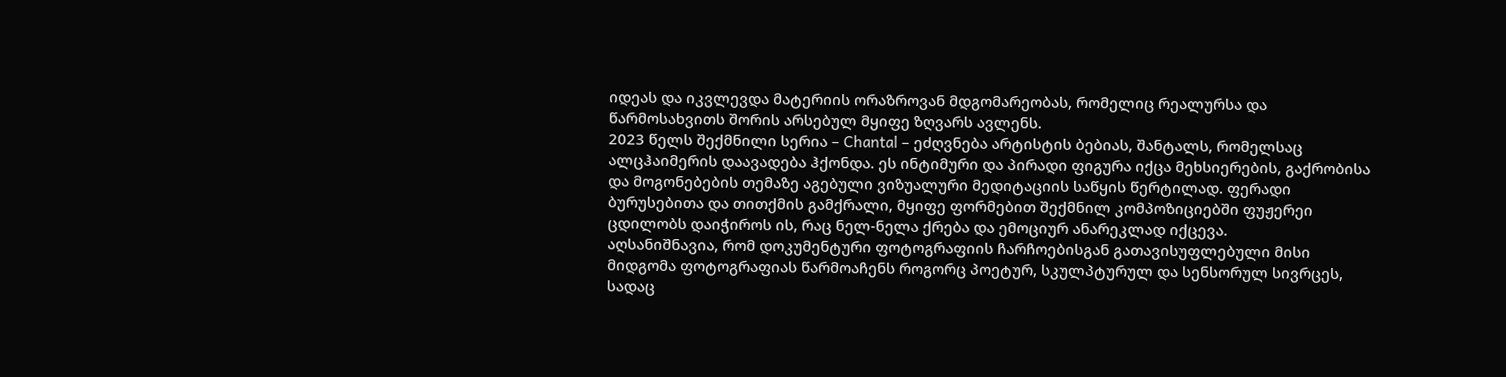იდეას და იკვლევდა მატერიის ორაზროვან მდგომარეობას, რომელიც რეალურსა და წარმოსახვითს შორის არსებულ მყიფე ზღვარს ავლენს.
2023 წელს შექმნილი სერია – Chantal – ეძღვნება არტისტის ბებიას, შანტალს, რომელსაც ალცჰაიმერის დაავადება ჰქონდა. ეს ინტიმური და პირადი ფიგურა იქცა მეხსიერების, გაქრობისა და მოგონებების თემაზე აგებული ვიზუალური მედიტაციის საწყის წერტილად. ფერადი ბურუსებითა და თითქმის გამქრალი, მყიფე ფორმებით შექმნილ კომპოზიციებში ფუჟერეი ცდილობს დაიჭიროს ის, რაც ნელ-ნელა ქრება და ემოციურ ანარეკლად იქცევა.
აღსანიშნავია, რომ დოკუმენტური ფოტოგრაფიის ჩარჩოებისგან გათავისუფლებული მისი მიდგომა ფოტოგრაფიას წარმოაჩენს როგორც პოეტურ, სკულპტურულ და სენსორულ სივრცეს, სადაც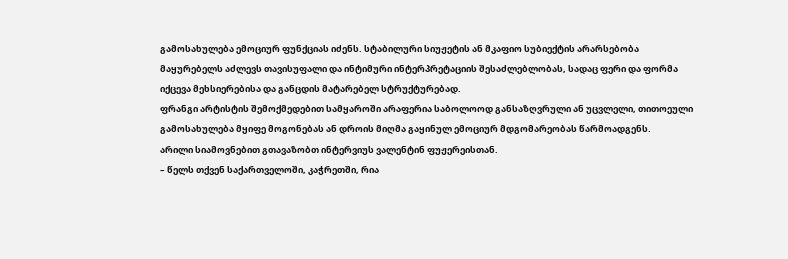გამოსახულება ემოციურ ფუნქციას იძენს. სტაბილური სიუჟეტის ან მკაფიო სუბიექტის არარსებობა მაყურებელს აძლევს თავისუფალი და ინტიმური ინტერპრეტაციის შესაძლებლობას, სადაც ფერი და ფორმა იქცევა მეხსიერებისა და განცდის მატარებელ სტრუქტურებად.
ფრანგი არტისტის შემოქმედებით სამყაროში არაფერია საბოლოოდ განსაზღვრული ან უცვლელი, თითოეული გამოსახულება მყიფე მოგონებას ან დროის მიღმა გაყინულ ემოციურ მდგომარეობას წარმოადგენს.
არილი სიამოვნებით გთავაზობთ ინტერვიუს ვალენტინ ფუჟერეისთან.
– წელს თქვენ საქართველოში, კაჭრეთში, რია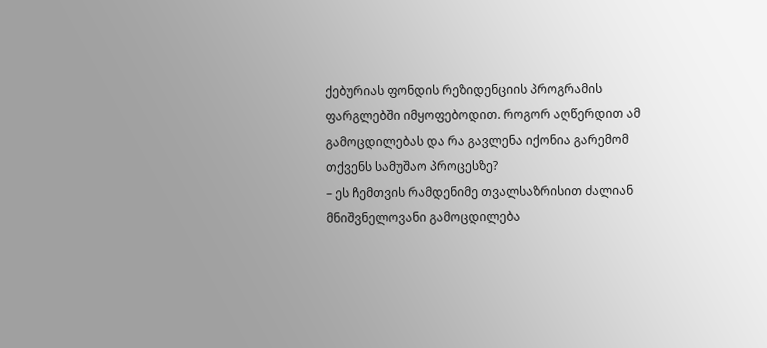ქებურიას ფონდის რეზიდენციის პროგრამის ფარგლებში იმყოფებოდით. როგორ აღწერდით ამ გამოცდილებას და რა გავლენა იქონია გარემომ თქვენს სამუშაო პროცესზე?
– ეს ჩემთვის რამდენიმე თვალსაზრისით ძალიან მნიშვნელოვანი გამოცდილება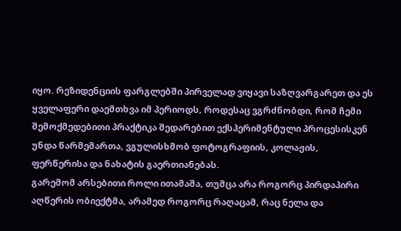იყო. რეზიდენციის ფარგლებში პირველად ვიყავი საზღვარგარეთ და ეს ყველაფერი დაემთხვა იმ პერიოდს, როდესაც ვგრძნობდი, რომ ჩემი შემოქმედებითი პრაქტიკა შედარებით ექსპერიმენტული პროცესისკენ უნდა წარმემართა, ვგულისხმობ ფოტოგრაფიის, კოლაჟის, ფერწერისა და ნახატის გაერთიანებას.
გარემომ არსებითი როლი ითამაშა, თუმცა არა როგორც პირდაპირი აღწერის ობიექტმა, არამედ როგორც რაღაცამ, რაც ნელა და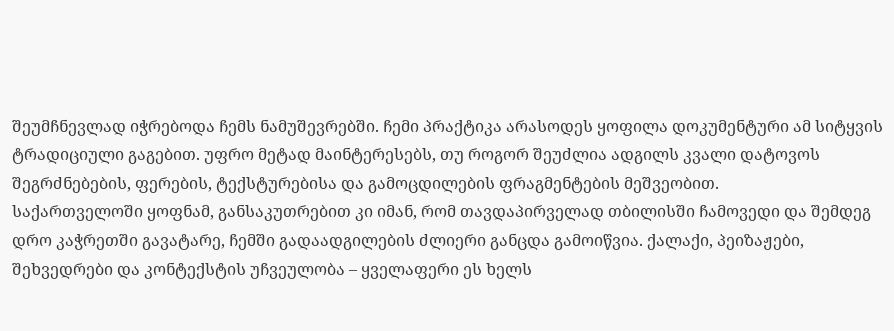შეუმჩნევლად იჭრებოდა ჩემს ნამუშევრებში. ჩემი პრაქტიკა არასოდეს ყოფილა დოკუმენტური ამ სიტყვის ტრადიციული გაგებით. უფრო მეტად მაინტერესებს, თუ როგორ შეუძლია ადგილს კვალი დატოვოს შეგრძნებების, ფერების, ტექსტურებისა და გამოცდილების ფრაგმენტების მეშვეობით.
საქართველოში ყოფნამ, განსაკუთრებით კი იმან, რომ თავდაპირველად თბილისში ჩამოვედი და შემდეგ დრო კაჭრეთში გავატარე, ჩემში გადაადგილების ძლიერი განცდა გამოიწვია. ქალაქი, პეიზაჟები, შეხვედრები და კონტექსტის უჩვეულობა – ყველაფერი ეს ხელს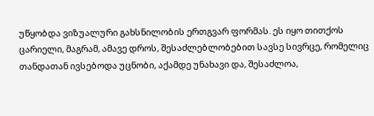უწყობდა ვიზუალური გახსნილობის ერთგვარ ფორმას. ეს იყო თითქოს ცარიელი, მაგრამ, ამავე დროს, შესაძლებლობებით სავსე სივრცე, რომელიც თანდათან ივსებოდა უცნობი, აქამდე უნახავი და, შესაძლოა,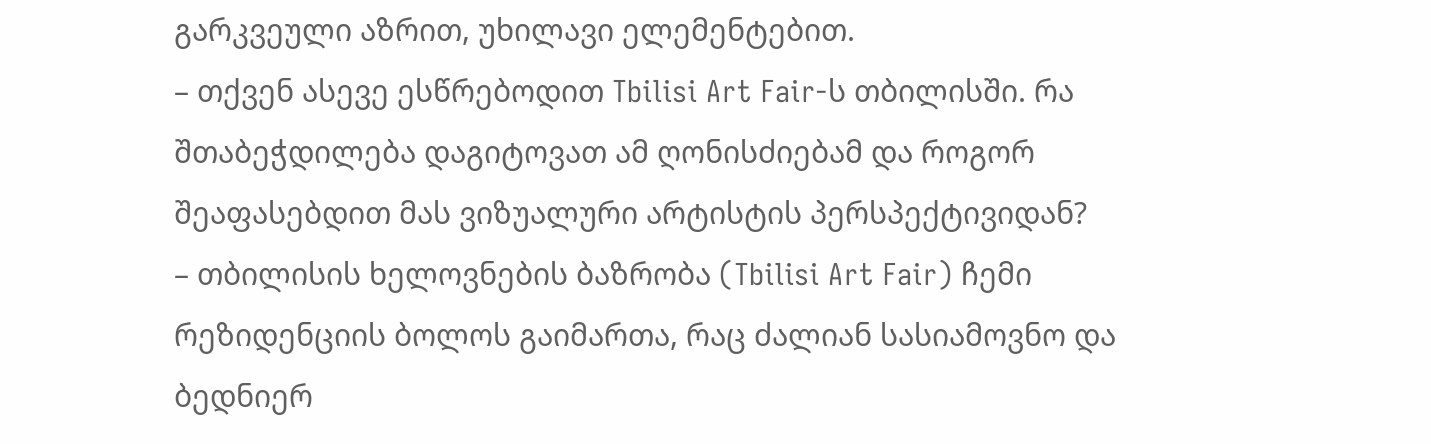გარკვეული აზრით, უხილავი ელემენტებით.
– თქვენ ასევე ესწრებოდით Tbilisi Art Fair-ს თბილისში. რა შთაბეჭდილება დაგიტოვათ ამ ღონისძიებამ და როგორ შეაფასებდით მას ვიზუალური არტისტის პერსპექტივიდან?
– თბილისის ხელოვნების ბაზრობა (Tbilisi Art Fair) ჩემი რეზიდენციის ბოლოს გაიმართა, რაც ძალიან სასიამოვნო და ბედნიერ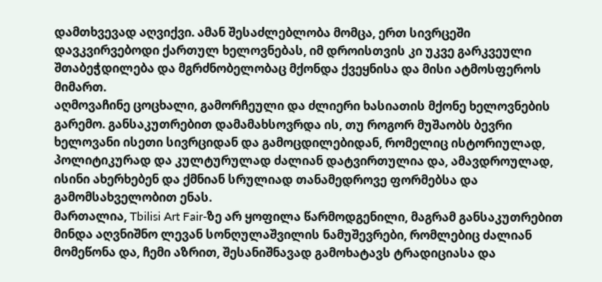დამთხვევად აღვიქვი. ამან შესაძლებლობა მომცა, ერთ სივრცეში დავკვირვებოდი ქართულ ხელოვნებას, იმ დროისთვის კი უკვე გარკვეული შთაბეჭდილება და მგრძნობელობაც მქონდა ქვეყნისა და მისი ატმოსფეროს მიმართ.
აღმოვაჩინე ცოცხალი, გამორჩეული და ძლიერი ხასიათის მქონე ხელოვნების გარემო. განსაკუთრებით დამამახსოვრდა ის, თუ როგორ მუშაობს ბევრი ხელოვანი ისეთი სივრციდან და გამოცდილებიდან, რომელიც ისტორიულად, პოლიტიკურად და კულტურულად ძალიან დატვირთულია და, ამავდროულად, ისინი ახერხებენ და ქმნიან სრულიად თანამედროვე ფორმებსა და გამომსახველობით ენას.
მართალია, Tbilisi Art Fair-ზე არ ყოფილა წარმოდგენილი, მაგრამ განსაკუთრებით მინდა აღვნიშნო ლევან სონღულაშვილის ნამუშევრები, რომლებიც ძალიან მომეწონა და, ჩემი აზრით, შესანიშნავად გამოხატავს ტრადიციასა და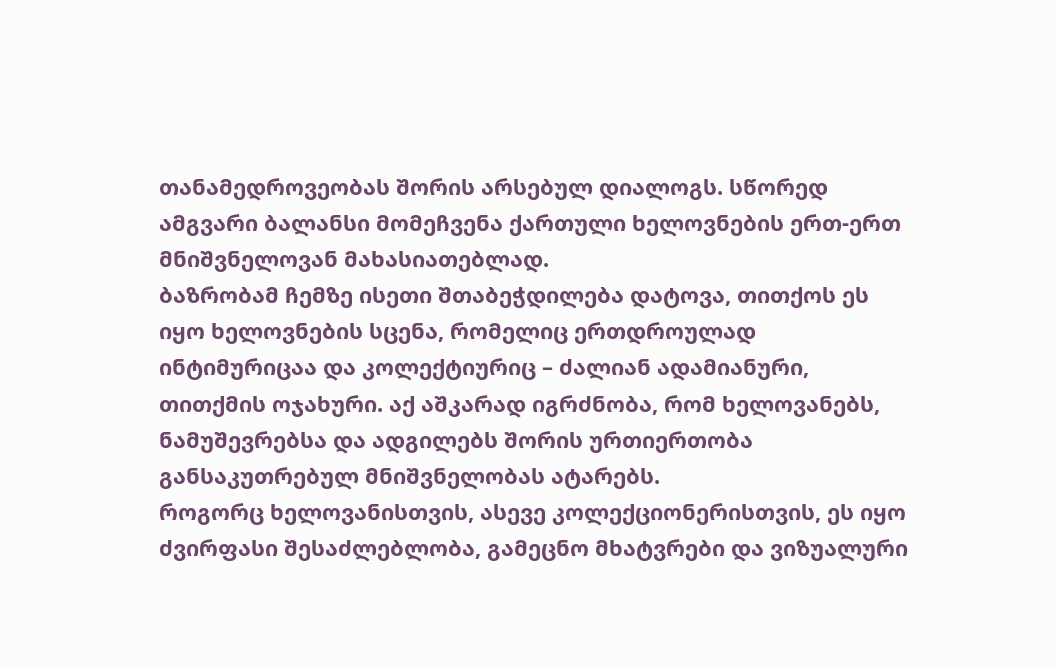თანამედროვეობას შორის არსებულ დიალოგს. სწორედ ამგვარი ბალანსი მომეჩვენა ქართული ხელოვნების ერთ-ერთ მნიშვნელოვან მახასიათებლად.
ბაზრობამ ჩემზე ისეთი შთაბეჭდილება დატოვა, თითქოს ეს იყო ხელოვნების სცენა, რომელიც ერთდროულად ინტიმურიცაა და კოლექტიურიც – ძალიან ადამიანური, თითქმის ოჯახური. აქ აშკარად იგრძნობა, რომ ხელოვანებს, ნამუშევრებსა და ადგილებს შორის ურთიერთობა განსაკუთრებულ მნიშვნელობას ატარებს.
როგორც ხელოვანისთვის, ასევე კოლექციონერისთვის, ეს იყო ძვირფასი შესაძლებლობა, გამეცნო მხატვრები და ვიზუალური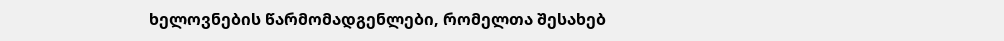ხელოვნების წარმომადგენლები, რომელთა შესახებ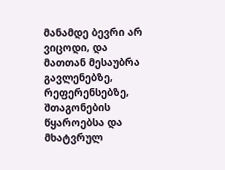მანამდე ბევრი არ ვიცოდი, და მათთან მესაუბრა გავლენებზე, რეფერენსებზე, შთაგონების წყაროებსა და მხატვრულ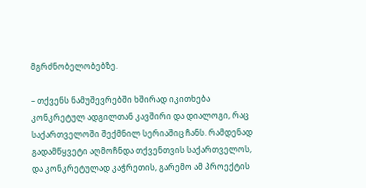მგრძნობელობებზე.

– თქვენს ნამუშევრებში ხშირად იკითხება კონკრეტულ ადგილთან კავშირი და დიალოგი, რაც საქართველოში შექმნილ სერიაშიც ჩანს. რამდენად გადამწყვეტი აღმოჩნდა თქვენთვის საქართველოს, და კონკრეტულად კაჭრეთის, გარემო ამ პროექტის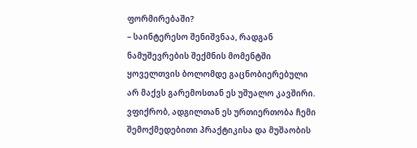ფორმირებაში?
– საინტერესო შენიშვნაა, რადგან ნამუშევრების შექმნის მომენტში ყოველთვის ბოლომდე გაცნობიერებული არ მაქვს გარემოსთან ეს უშუალო კავშირი. ვფიქრობ, ადგილთან ეს ურთიერთობა ჩემი შემოქმედებითი პრაქტიკისა და მუშაობის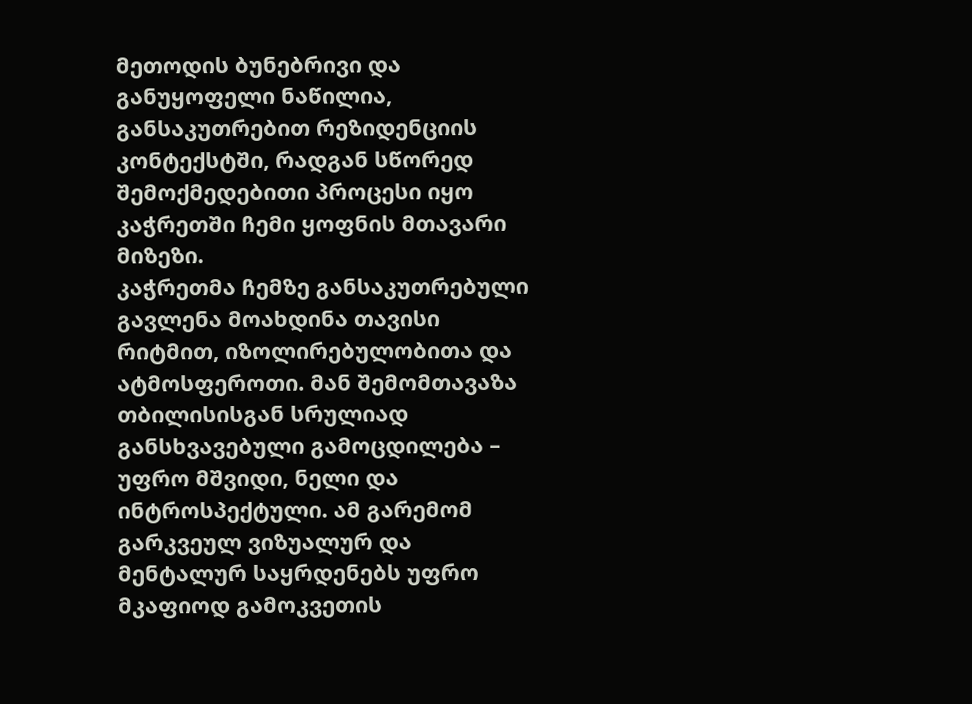მეთოდის ბუნებრივი და განუყოფელი ნაწილია, განსაკუთრებით რეზიდენციის კონტექსტში, რადგან სწორედ შემოქმედებითი პროცესი იყო კაჭრეთში ჩემი ყოფნის მთავარი მიზეზი.
კაჭრეთმა ჩემზე განსაკუთრებული გავლენა მოახდინა თავისი რიტმით, იზოლირებულობითა და ატმოსფეროთი. მან შემომთავაზა თბილისისგან სრულიად განსხვავებული გამოცდილება – უფრო მშვიდი, ნელი და ინტროსპექტული. ამ გარემომ გარკვეულ ვიზუალურ და მენტალურ საყრდენებს უფრო მკაფიოდ გამოკვეთის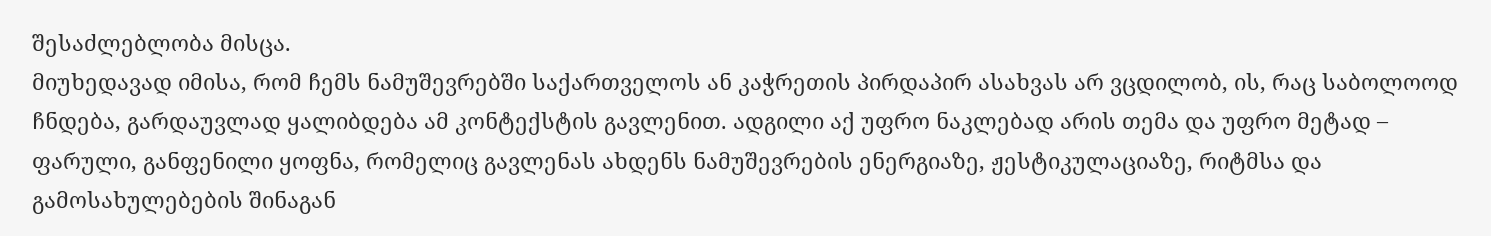შესაძლებლობა მისცა.
მიუხედავად იმისა, რომ ჩემს ნამუშევრებში საქართველოს ან კაჭრეთის პირდაპირ ასახვას არ ვცდილობ, ის, რაც საბოლოოდ ჩნდება, გარდაუვლად ყალიბდება ამ კონტექსტის გავლენით. ადგილი აქ უფრო ნაკლებად არის თემა და უფრო მეტად – ფარული, განფენილი ყოფნა, რომელიც გავლენას ახდენს ნამუშევრების ენერგიაზე, ჟესტიკულაციაზე, რიტმსა და გამოსახულებების შინაგან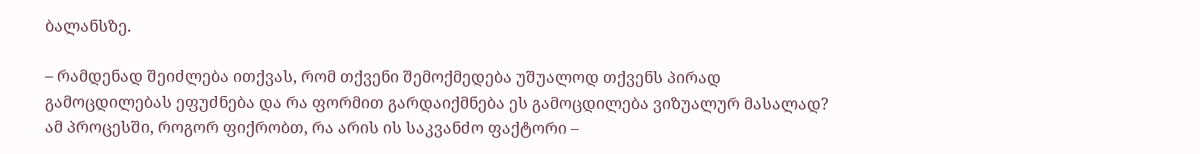ბალანსზე.

– რამდენად შეიძლება ითქვას, რომ თქვენი შემოქმედება უშუალოდ თქვენს პირად გამოცდილებას ეფუძნება და რა ფორმით გარდაიქმნება ეს გამოცდილება ვიზუალურ მასალად? ამ პროცესში, როგორ ფიქრობთ, რა არის ის საკვანძო ფაქტორი –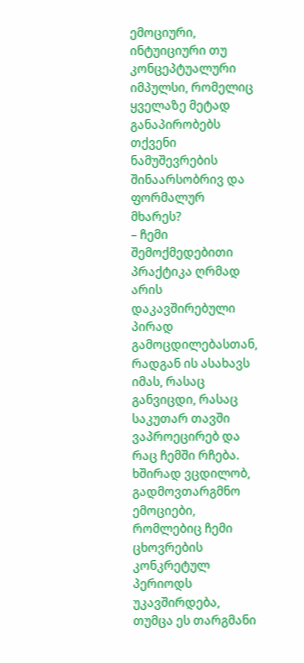ემოციური, ინტუიციური თუ კონცეპტუალური იმპულსი, რომელიც ყველაზე მეტად განაპირობებს თქვენი ნამუშევრების შინაარსობრივ და ფორმალურ მხარეს?
– ჩემი შემოქმედებითი პრაქტიკა ღრმად არის დაკავშირებული პირად გამოცდილებასთან, რადგან ის ასახავს იმას, რასაც განვიცდი, რასაც საკუთარ თავში ვაპროეცირებ და რაც ჩემში რჩება. ხშირად ვცდილობ, გადმოვთარგმნო ემოციები, რომლებიც ჩემი ცხოვრების კონკრეტულ პერიოდს უკავშირდება, თუმცა ეს თარგმანი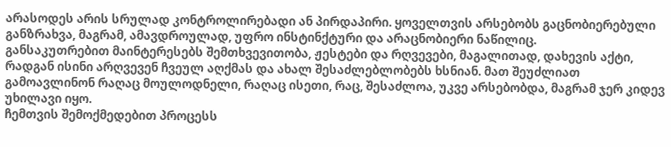არასოდეს არის სრულად კონტროლირებადი ან პირდაპირი. ყოველთვის არსებობს გაცნობიერებული განზრახვა, მაგრამ, ამავდროულად, უფრო ინსტინქტური და არაცნობიერი ნაწილიც.
განსაკუთრებით მაინტერესებს შემთხვევითობა, ჟესტები და რღვევები, მაგალითად, დახევის აქტი, რადგან ისინი არღვევენ ჩვეულ აღქმას და ახალ შესაძლებლობებს ხსნიან. მათ შეუძლიათ გამოავლინონ რაღაც მოულოდნელი, რაღაც ისეთი, რაც, შესაძლოა, უკვე არსებობდა, მაგრამ ჯერ კიდევ უხილავი იყო.
ჩემთვის შემოქმედებით პროცესს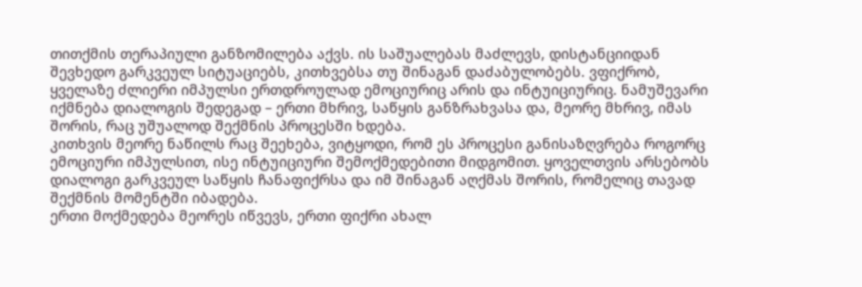თითქმის თერაპიული განზომილება აქვს. ის საშუალებას მაძლევს, დისტანციიდან შევხედო გარკვეულ სიტუაციებს, კითხვებსა თუ შინაგან დაძაბულობებს. ვფიქრობ, ყველაზე ძლიერი იმპულსი ერთდროულად ემოციურიც არის და ინტუიციურიც. ნამუშევარი იქმნება დიალოგის შედეგად – ერთი მხრივ, საწყის განზრახვასა და, მეორე მხრივ, იმას შორის, რაც უშუალოდ შექმნის პროცესში ხდება.
კითხვის მეორე ნაწილს რაც შეეხება, ვიტყოდი, რომ ეს პროცესი განისაზღვრება როგორც ემოციური იმპულსით, ისე ინტუიციური შემოქმედებითი მიდგომით. ყოველთვის არსებობს დიალოგი გარკვეულ საწყის ჩანაფიქრსა და იმ შინაგან აღქმას შორის, რომელიც თავად შექმნის მომენტში იბადება.
ერთი მოქმედება მეორეს იწვევს, ერთი ფიქრი ახალ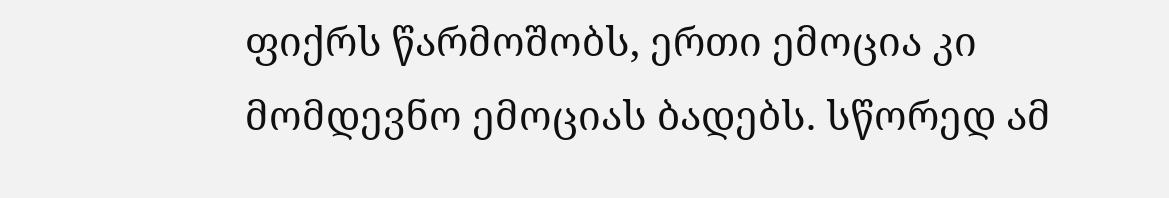ფიქრს წარმოშობს, ერთი ემოცია კი მომდევნო ემოციას ბადებს. სწორედ ამ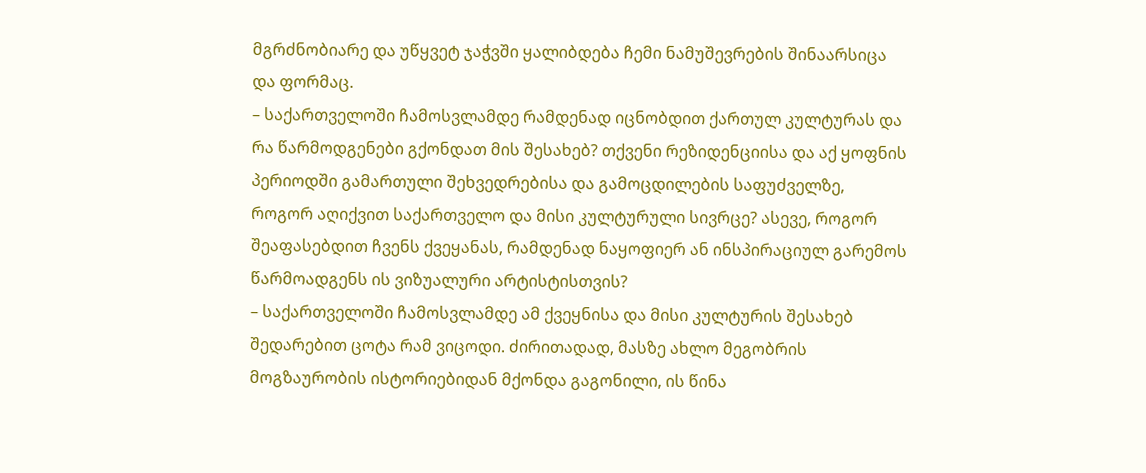მგრძნობიარე და უწყვეტ ჯაჭვში ყალიბდება ჩემი ნამუშევრების შინაარსიცა და ფორმაც.
– საქართველოში ჩამოსვლამდე რამდენად იცნობდით ქართულ კულტურას და რა წარმოდგენები გქონდათ მის შესახებ? თქვენი რეზიდენციისა და აქ ყოფნის პერიოდში გამართული შეხვედრებისა და გამოცდილების საფუძველზე, როგორ აღიქვით საქართველო და მისი კულტურული სივრცე? ასევე, როგორ შეაფასებდით ჩვენს ქვეყანას, რამდენად ნაყოფიერ ან ინსპირაციულ გარემოს წარმოადგენს ის ვიზუალური არტისტისთვის?
– საქართველოში ჩამოსვლამდე ამ ქვეყნისა და მისი კულტურის შესახებ შედარებით ცოტა რამ ვიცოდი. ძირითადად, მასზე ახლო მეგობრის მოგზაურობის ისტორიებიდან მქონდა გაგონილი, ის წინა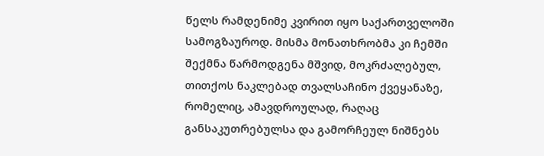წელს რამდენიმე კვირით იყო საქართველოში სამოგზაუროდ. მისმა მონათხრობმა კი ჩემში შექმნა წარმოდგენა მშვიდ, მოკრძალებულ, თითქოს ნაკლებად თვალსაჩინო ქვეყანაზე, რომელიც, ამავდროულად, რაღაც განსაკუთრებულსა და გამორჩეულ ნიშნებს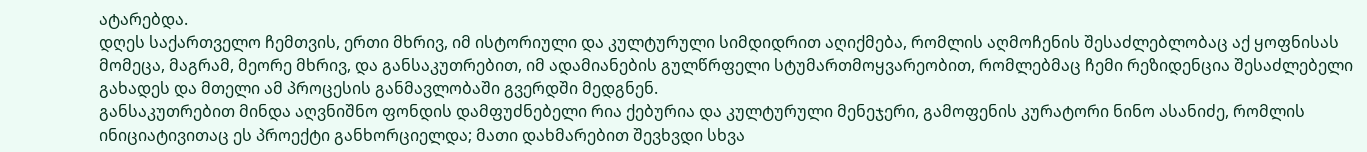ატარებდა.
დღეს საქართველო ჩემთვის, ერთი მხრივ, იმ ისტორიული და კულტურული სიმდიდრით აღიქმება, რომლის აღმოჩენის შესაძლებლობაც აქ ყოფნისას მომეცა, მაგრამ, მეორე მხრივ, და განსაკუთრებით, იმ ადამიანების გულწრფელი სტუმართმოყვარეობით, რომლებმაც ჩემი რეზიდენცია შესაძლებელი გახადეს და მთელი ამ პროცესის განმავლობაში გვერდში მედგნენ.
განსაკუთრებით მინდა აღვნიშნო ფონდის დამფუძნებელი რია ქებურია და კულტურული მენეჯერი, გამოფენის კურატორი ნინო ასანიძე, რომლის ინიციატივითაც ეს პროექტი განხორციელდა; მათი დახმარებით შევხვდი სხვა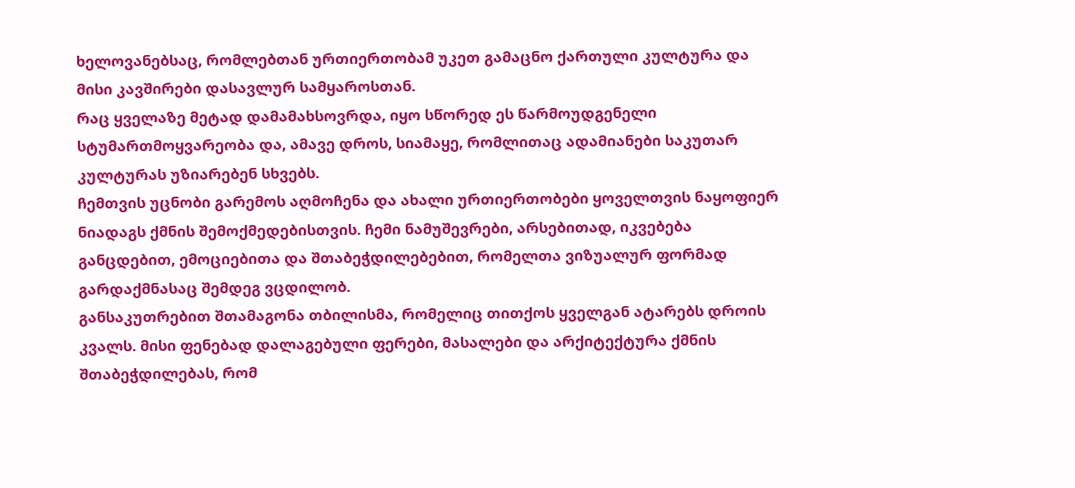ხელოვანებსაც, რომლებთან ურთიერთობამ უკეთ გამაცნო ქართული კულტურა და მისი კავშირები დასავლურ სამყაროსთან.
რაც ყველაზე მეტად დამამახსოვრდა, იყო სწორედ ეს წარმოუდგენელი სტუმართმოყვარეობა და, ამავე დროს, სიამაყე, რომლითაც ადამიანები საკუთარ კულტურას უზიარებენ სხვებს.
ჩემთვის უცნობი გარემოს აღმოჩენა და ახალი ურთიერთობები ყოველთვის ნაყოფიერ ნიადაგს ქმნის შემოქმედებისთვის. ჩემი ნამუშევრები, არსებითად, იკვებება განცდებით, ემოციებითა და შთაბეჭდილებებით, რომელთა ვიზუალურ ფორმად გარდაქმნასაც შემდეგ ვცდილობ.
განსაკუთრებით შთამაგონა თბილისმა, რომელიც თითქოს ყველგან ატარებს დროის კვალს. მისი ფენებად დალაგებული ფერები, მასალები და არქიტექტურა ქმნის შთაბეჭდილებას, რომ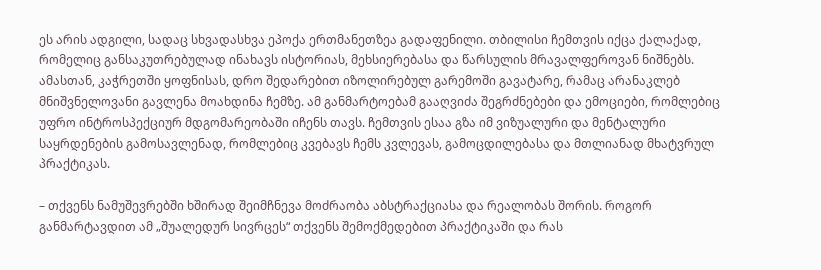ეს არის ადგილი, სადაც სხვადასხვა ეპოქა ერთმანეთზეა გადაფენილი. თბილისი ჩემთვის იქცა ქალაქად, რომელიც განსაკუთრებულად ინახავს ისტორიას, მეხსიერებასა და წარსულის მრავალფეროვან ნიშნებს.
ამასთან, კაჭრეთში ყოფნისას, დრო შედარებით იზოლირებულ გარემოში გავატარე, რამაც არანაკლებ მნიშვნელოვანი გავლენა მოახდინა ჩემზე. ამ განმარტოებამ გააღვიძა შეგრძნებები და ემოციები, რომლებიც უფრო ინტროსპექციურ მდგომარეობაში იჩენს თავს. ჩემთვის ესაა გზა იმ ვიზუალური და მენტალური საყრდენების გამოსავლენად, რომლებიც კვებავს ჩემს კვლევას, გამოცდილებასა და მთლიანად მხატვრულ პრაქტიკას.

– თქვენს ნამუშევრებში ხშირად შეიმჩნევა მოძრაობა აბსტრაქციასა და რეალობას შორის. როგორ განმარტავდით ამ „შუალედურ სივრცეს“ თქვენს შემოქმედებით პრაქტიკაში და რას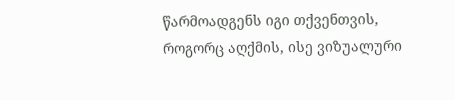წარმოადგენს იგი თქვენთვის, როგორც აღქმის, ისე ვიზუალური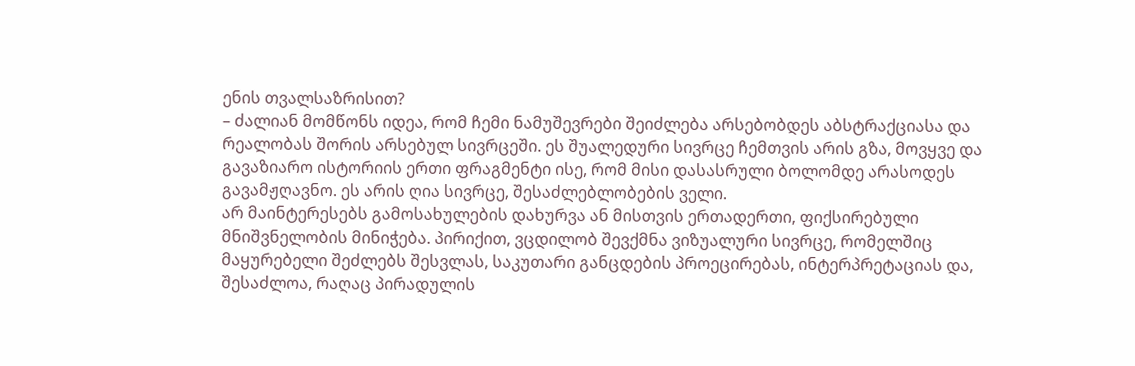ენის თვალსაზრისით?
– ძალიან მომწონს იდეა, რომ ჩემი ნამუშევრები შეიძლება არსებობდეს აბსტრაქციასა და რეალობას შორის არსებულ სივრცეში. ეს შუალედური სივრცე ჩემთვის არის გზა, მოვყვე და გავაზიარო ისტორიის ერთი ფრაგმენტი ისე, რომ მისი დასასრული ბოლომდე არასოდეს გავამჟღავნო. ეს არის ღია სივრცე, შესაძლებლობების ველი.
არ მაინტერესებს გამოსახულების დახურვა ან მისთვის ერთადერთი, ფიქსირებული მნიშვნელობის მინიჭება. პირიქით, ვცდილობ შევქმნა ვიზუალური სივრცე, რომელშიც მაყურებელი შეძლებს შესვლას, საკუთარი განცდების პროეცირებას, ინტერპრეტაციას და, შესაძლოა, რაღაც პირადულის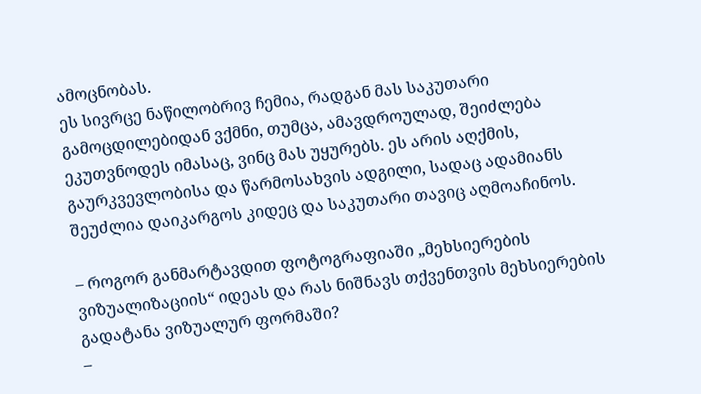ამოცნობას.
ეს სივრცე ნაწილობრივ ჩემია, რადგან მას საკუთარი გამოცდილებიდან ვქმნი, თუმცა, ამავდროულად, შეიძლება ეკუთვნოდეს იმასაც, ვინც მას უყურებს. ეს არის აღქმის, გაურკვევლობისა და წარმოსახვის ადგილი, სადაც ადამიანს შეუძლია დაიკარგოს კიდეც და საკუთარი თავიც აღმოაჩინოს.

– როგორ განმარტავდით ფოტოგრაფიაში „მეხსიერების ვიზუალიზაციის“ იდეას და რას ნიშნავს თქვენთვის მეხსიერების გადატანა ვიზუალურ ფორმაში?
–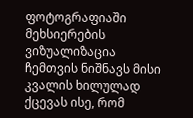ფოტოგრაფიაში მეხსიერების ვიზუალიზაცია ჩემთვის ნიშნავს მისი კვალის ხილულად ქცევას ისე, რომ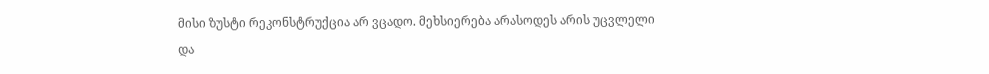მისი ზუსტი რეკონსტრუქცია არ ვცადო. მეხსიერება არასოდეს არის უცვლელი და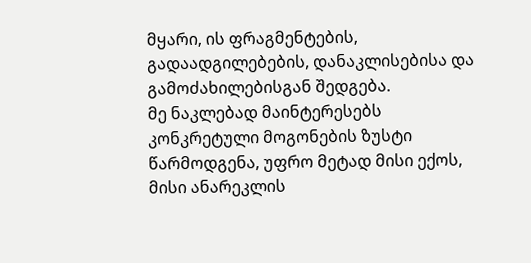მყარი, ის ფრაგმენტების, გადაადგილებების, დანაკლისებისა და გამოძახილებისგან შედგება.
მე ნაკლებად მაინტერესებს კონკრეტული მოგონების ზუსტი წარმოდგენა, უფრო მეტად მისი ექოს, მისი ანარეკლის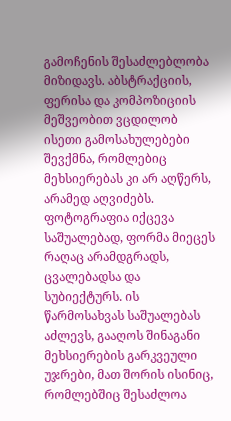გამოჩენის შესაძლებლობა მიზიდავს. აბსტრაქციის, ფერისა და კომპოზიციის მეშვეობით ვცდილობ ისეთი გამოსახულებები შევქმნა, რომლებიც მეხსიერებას კი არ აღწერს, არამედ აღვიძებს.
ფოტოგრაფია იქცევა საშუალებად, ფორმა მიეცეს რაღაც არამდგრადს, ცვალებადსა და სუბიექტურს. ის წარმოსახვას საშუალებას აძლევს, გააღოს შინაგანი მეხსიერების გარკვეული უჯრები, მათ შორის ისინიც, რომლებშიც შესაძლოა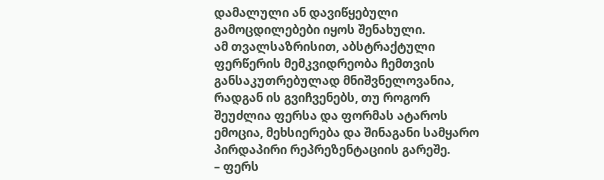დამალული ან დავიწყებული გამოცდილებები იყოს შენახული.
ამ თვალსაზრისით, აბსტრაქტული ფერწერის მემკვიდრეობა ჩემთვის განსაკუთრებულად მნიშვნელოვანია, რადგან ის გვიჩვენებს, თუ როგორ შეუძლია ფერსა და ფორმას ატაროს ემოცია, მეხსიერება და შინაგანი სამყარო პირდაპირი რეპრეზენტაციის გარეშე.
– ფერს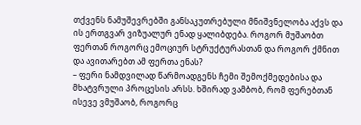თქვენს ნამუშევრებში განსაკუთრებული მნიშვნელობა აქვს და ის ერთგვარ ვიზუალურ ენად ყალიბდება. როგორ მუშაობთ ფერთან როგორც ემოციურ სტრუქტურასთან და როგორ ქმნით და ავითარებთ ამ ფერთა ენას?
– ფერი ნამდვილად წარმოადგენს ჩემი შემოქმედებისა და მხატვრული პროცესის არსს. ხშირად ვამბობ, რომ ფერებთან ისევე ვმუშაობ, როგორც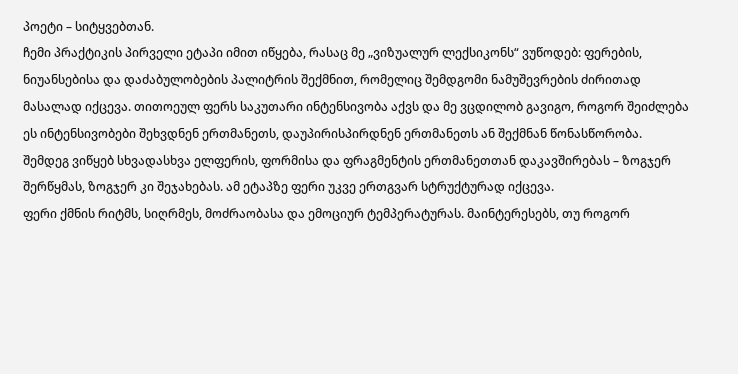პოეტი – სიტყვებთან.
ჩემი პრაქტიკის პირველი ეტაპი იმით იწყება, რასაც მე „ვიზუალურ ლექსიკონს“ ვუწოდებ: ფერების, ნიუანსებისა და დაძაბულობების პალიტრის შექმნით, რომელიც შემდგომი ნამუშევრების ძირითად მასალად იქცევა. თითოეულ ფერს საკუთარი ინტენსივობა აქვს და მე ვცდილობ გავიგო, როგორ შეიძლება ეს ინტენსივობები შეხვდნენ ერთმანეთს, დაუპირისპირდნენ ერთმანეთს ან შექმნან წონასწორობა.
შემდეგ ვიწყებ სხვადასხვა ელფერის, ფორმისა და ფრაგმენტის ერთმანეთთან დაკავშირებას – ზოგჯერ შერწყმას, ზოგჯერ კი შეჯახებას. ამ ეტაპზე ფერი უკვე ერთგვარ სტრუქტურად იქცევა.
ფერი ქმნის რიტმს, სიღრმეს, მოძრაობასა და ემოციურ ტემპერატურას. მაინტერესებს, თუ როგორ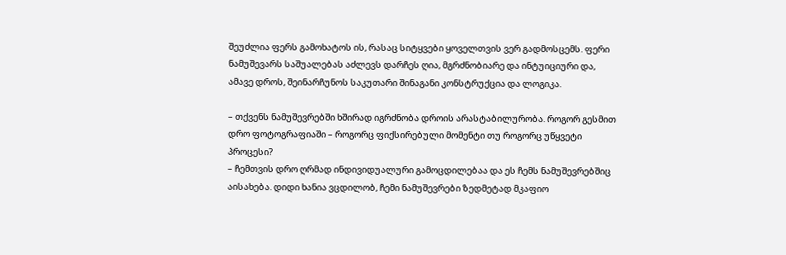შეუძლია ფერს გამოხატოს ის, რასაც სიტყვები ყოველთვის ვერ გადმოსცემს. ფერი ნამუშევარს საშუალებას აძლევს დარჩეს ღია, მგრძნობიარე და ინტუიციური და, ამავე დროს, შეინარჩუნოს საკუთარი შინაგანი კონსტრუქცია და ლოგიკა.

– თქვენს ნამუშევრებში ხშირად იგრძნობა დროის არასტაბილურობა. როგორ გესმით დრო ფოტოგრაფიაში – როგორც ფიქსირებული მომენტი თუ როგორც უწყვეტი პროცესი?
– ჩემთვის დრო ღრმად ინდივიდუალური გამოცდილებაა და ეს ჩემს ნამუშევრებშიც აისახება. დიდი ხანია ვცდილობ, ჩემი ნამუშევრები ზედმეტად მკაფიო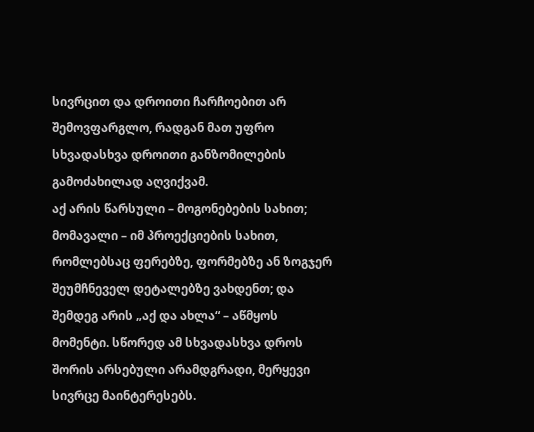სივრცით და დროითი ჩარჩოებით არ შემოვფარგლო, რადგან მათ უფრო სხვადასხვა დროითი განზომილების გამოძახილად აღვიქვამ.
აქ არის წარსული – მოგონებების სახით; მომავალი – იმ პროექციების სახით, რომლებსაც ფერებზე, ფორმებზე ან ზოგჯერ შეუმჩნეველ დეტალებზე ვახდენთ; და შემდეგ არის „აქ და ახლა“ – აწმყოს მომენტი. სწორედ ამ სხვადასხვა დროს შორის არსებული არამდგრადი, მერყევი სივრცე მაინტერესებს.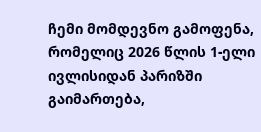ჩემი მომდევნო გამოფენა, რომელიც 2026 წლის 1-ელი ივლისიდან პარიზში გაიმართება,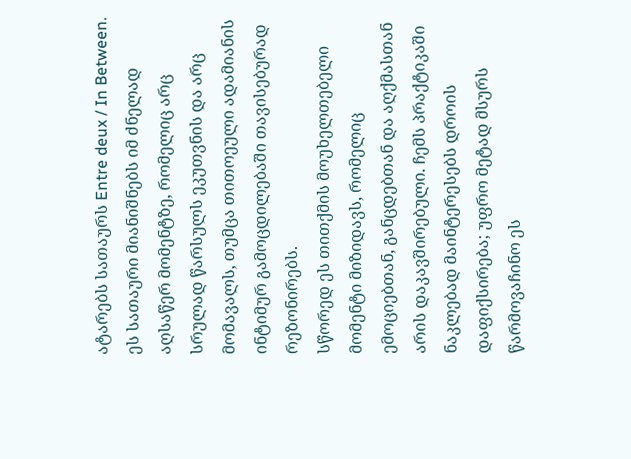ატარებს სათაურს Entre deux / In Between. ეს სათაური მიანიშნებს იმ ძნელად აღსაწერ მომენტზე, რომელიც არც სრულად წარსულს ეკუთვნის და არც მომავალს, თუმცა თითოეული ადამიანის ინტიმურ გამოცდილებაში თავისებურად რეზონირებს.
სწორედ ეს თითქმის მოუხელთებელი მომენტი მიზიდავს, რომელიც ემოციებთან, განცდებთან და აღქმასთან არის დაკავშირებული. ჩემს პრაქტიკაში ნაკლებად მაინტერესებს დროის დაფიქსირება; უფრო მეტად მსურს წარმოვაჩინო ეს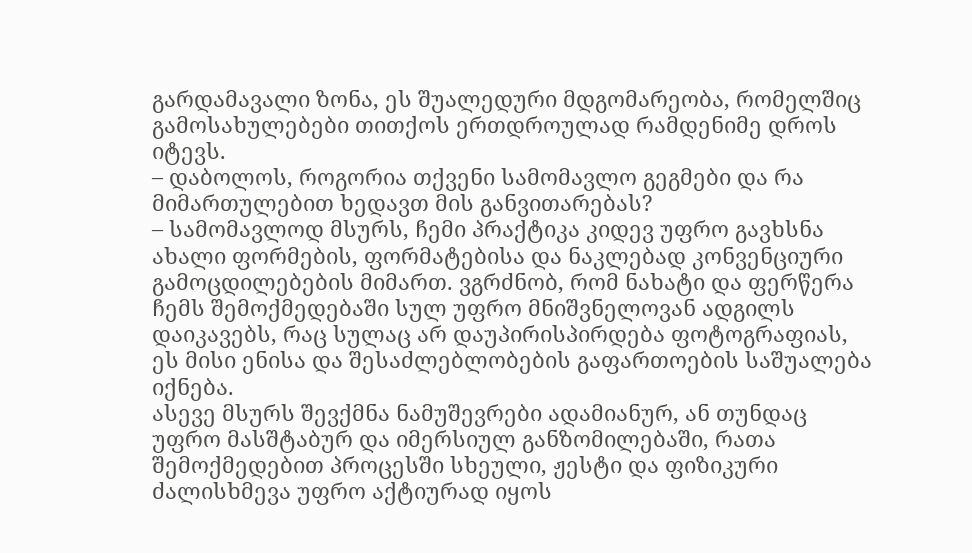გარდამავალი ზონა, ეს შუალედური მდგომარეობა, რომელშიც გამოსახულებები თითქოს ერთდროულად რამდენიმე დროს იტევს.
– დაბოლოს, როგორია თქვენი სამომავლო გეგმები და რა მიმართულებით ხედავთ მის განვითარებას?
– სამომავლოდ მსურს, ჩემი პრაქტიკა კიდევ უფრო გავხსნა ახალი ფორმების, ფორმატებისა და ნაკლებად კონვენციური გამოცდილებების მიმართ. ვგრძნობ, რომ ნახატი და ფერწერა ჩემს შემოქმედებაში სულ უფრო მნიშვნელოვან ადგილს დაიკავებს, რაც სულაც არ დაუპირისპირდება ფოტოგრაფიას, ეს მისი ენისა და შესაძლებლობების გაფართოების საშუალება იქნება.
ასევე მსურს შევქმნა ნამუშევრები ადამიანურ, ან თუნდაც უფრო მასშტაბურ და იმერსიულ განზომილებაში, რათა შემოქმედებით პროცესში სხეული, ჟესტი და ფიზიკური ძალისხმევა უფრო აქტიურად იყოს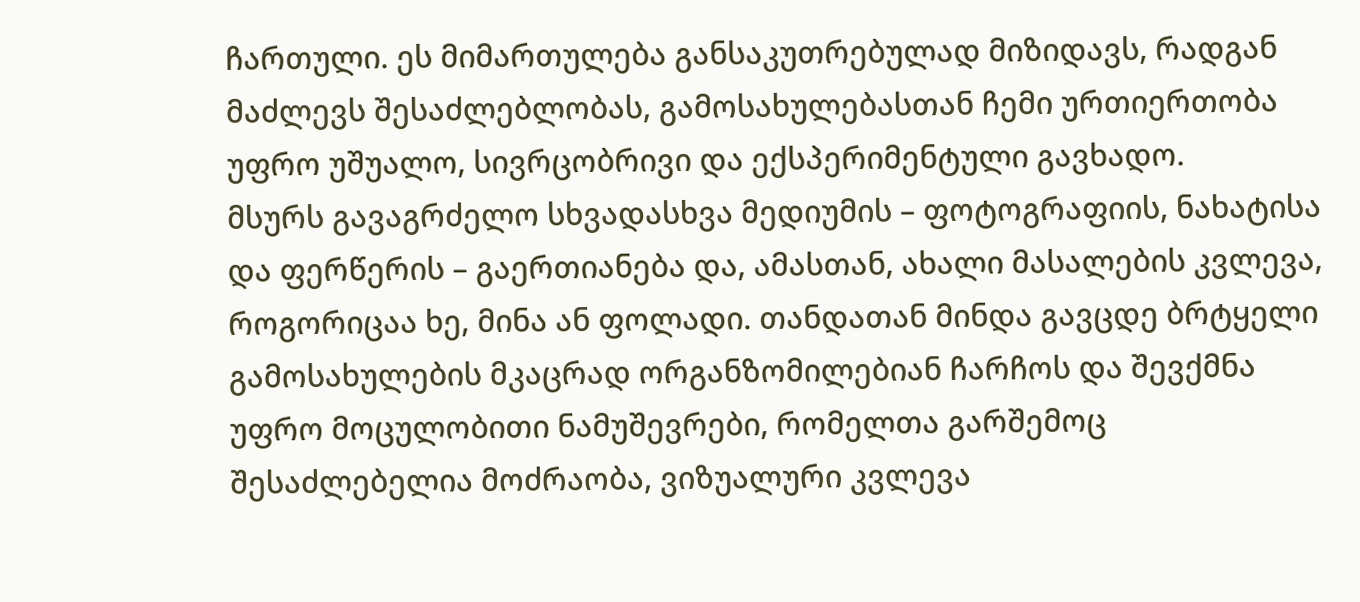ჩართული. ეს მიმართულება განსაკუთრებულად მიზიდავს, რადგან მაძლევს შესაძლებლობას, გამოსახულებასთან ჩემი ურთიერთობა უფრო უშუალო, სივრცობრივი და ექსპერიმენტული გავხადო.
მსურს გავაგრძელო სხვადასხვა მედიუმის – ფოტოგრაფიის, ნახატისა და ფერწერის – გაერთიანება და, ამასთან, ახალი მასალების კვლევა, როგორიცაა ხე, მინა ან ფოლადი. თანდათან მინდა გავცდე ბრტყელი გამოსახულების მკაცრად ორგანზომილებიან ჩარჩოს და შევქმნა უფრო მოცულობითი ნამუშევრები, რომელთა გარშემოც შესაძლებელია მოძრაობა, ვიზუალური კვლევა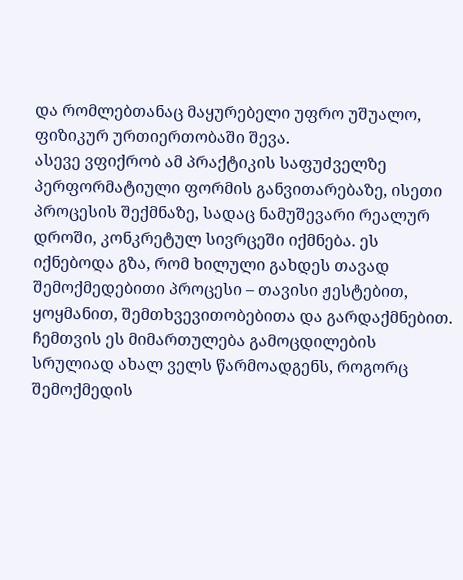და რომლებთანაც მაყურებელი უფრო უშუალო, ფიზიკურ ურთიერთობაში შევა.
ასევე ვფიქრობ ამ პრაქტიკის საფუძველზე პერფორმატიული ფორმის განვითარებაზე, ისეთი პროცესის შექმნაზე, სადაც ნამუშევარი რეალურ დროში, კონკრეტულ სივრცეში იქმნება. ეს იქნებოდა გზა, რომ ხილული გახდეს თავად შემოქმედებითი პროცესი – თავისი ჟესტებით, ყოყმანით, შემთხვევითობებითა და გარდაქმნებით.
ჩემთვის ეს მიმართულება გამოცდილების სრულიად ახალ ველს წარმოადგენს, როგორც შემოქმედის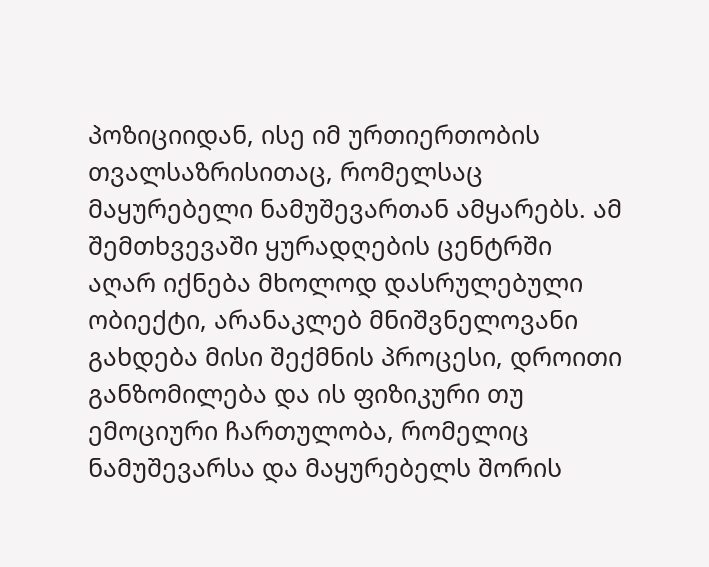პოზიციიდან, ისე იმ ურთიერთობის თვალსაზრისითაც, რომელსაც მაყურებელი ნამუშევართან ამყარებს. ამ შემთხვევაში ყურადღების ცენტრში აღარ იქნება მხოლოდ დასრულებული ობიექტი, არანაკლებ მნიშვნელოვანი გახდება მისი შექმნის პროცესი, დროითი განზომილება და ის ფიზიკური თუ ემოციური ჩართულობა, რომელიც ნამუშევარსა და მაყურებელს შორის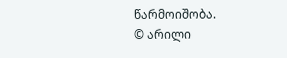წარმოიშობა.
© არილი